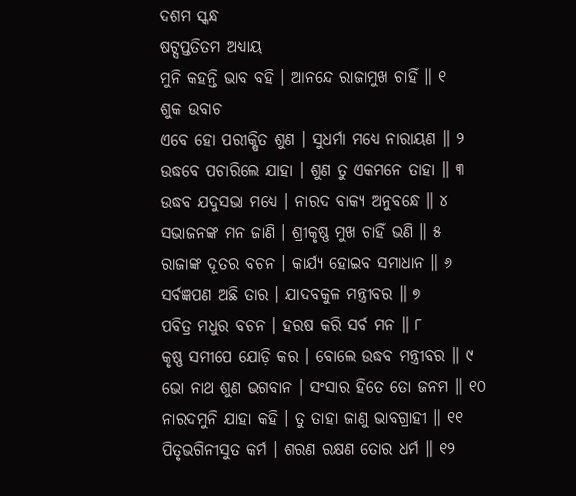ଦଶମ ସ୍କନ୍ଧ
ଷଟ୍ସପ୍ତତିତମ ଅଧ୍ୟାୟ
ମୁନି କହନ୍ତି ଭାବ ବହି । ଆନନ୍ଦେ ରାଜାମୁଖ ଚାହିଁ ॥ ୧
ଶୁକ ଉବାଚ
ଏବେ ହୋ ପରୀକ୍ଷିତ ଶୁଣ । ସୁଧର୍ମା ମଧ୍ୟେ ନାରାୟଣ ॥ ୨
ଉଦ୍ଧବେ ପଚାରିଲେ ଯାହା । ଶୁଣ ତୁ ଏକମନେ ତାହା ॥ ୩
ଉଦ୍ଧବ ଯଦୁସଭା ମଧ୍ୟେ । ନାରଦ ବାକ୍ୟ ଅନୁବନ୍ଧେ ॥ ୪
ସଭାଜନଙ୍କ ମନ ଜାଣି । ଶ୍ରୀକୃଷ୍ଣ ମୁଖ ଚାହିଁ ଭଣି ॥ ୫
ରାଜାଙ୍କ ଦୂତର ବଚନ । କାର୍ଯ୍ୟ ହୋଇବ ସମାଧାନ ॥ ୬
ସର୍ବଜ୍ଞପଣ ଅଛି ତାର । ଯାଦବକୁଳ ମନ୍ତ୍ରୀବର ॥ ୭
ପବିତ୍ର ମଧୁର ବଚନ । ହରଷ କରି ସର୍ବ ମନ ॥ ୮
କୃଷ୍ଣ ସମୀପେ ଯୋଡ଼ି କର । ବୋଲେ ଉଦ୍ଧବ ମନ୍ତ୍ରୀବର ॥ ୯
ଭୋ ନାଥ ଶୁଣ ଭଗବାନ । ସଂସାର ହିତେ ତୋ ଜନମ ॥ ୧୦
ନାରଦମୁନି ଯାହା କହି । ତୁ ତାହା ଜାଣୁ ଭାବଗ୍ରାହୀ ॥ ୧୧
ପିତୃଭଗିନୀସୁତ କର୍ମ । ଶରଣ ରକ୍ଷଣ ତୋର ଧର୍ମ ॥ ୧୨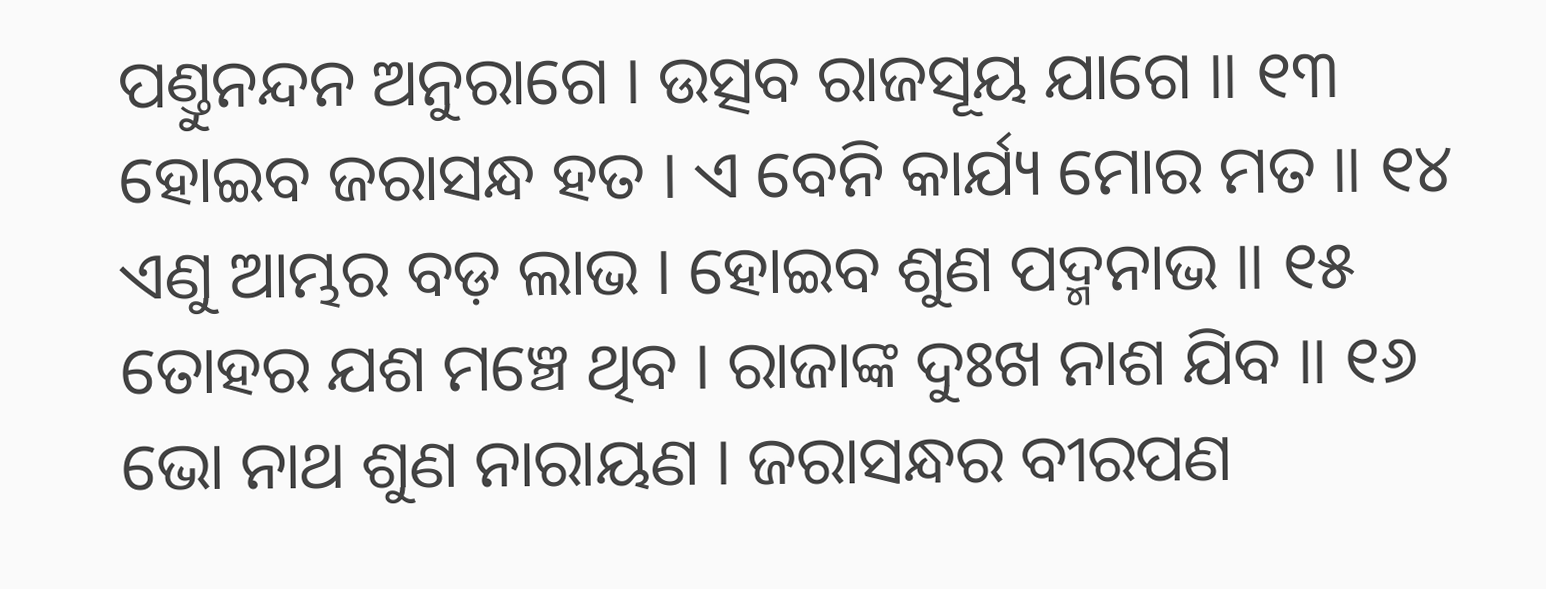ପଣ୍ତୁନନ୍ଦନ ଅନୁରାଗେ । ଉତ୍ସବ ରାଜସୂୟ ଯାଗେ ॥ ୧୩
ହୋଇବ ଜରାସନ୍ଧ ହତ । ଏ ବେନି କାର୍ଯ୍ୟ ମୋର ମତ ॥ ୧୪
ଏଣୁ ଆମ୍ଭର ବଡ଼ ଲାଭ । ହୋଇବ ଶୁଣ ପଦ୍ମନାଭ ॥ ୧୫
ତୋହର ଯଶ ମଞ୍ଚେ ଥିବ । ରାଜାଙ୍କ ଦୁଃଖ ନାଶ ଯିବ ॥ ୧୬
ଭୋ ନାଥ ଶୁଣ ନାରାୟଣ । ଜରାସନ୍ଧର ବୀରପଣ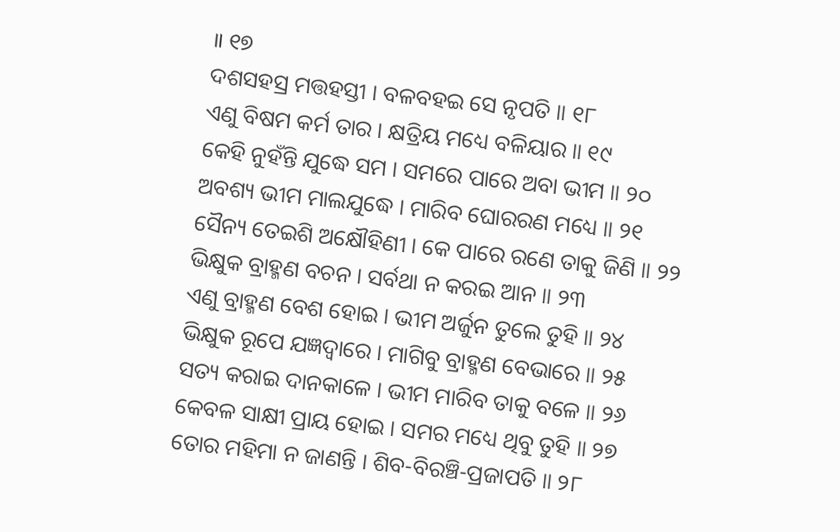॥ ୧୭
ଦଶସହସ୍ର ମତ୍ତହସ୍ତୀ । ବଳବହଇ ସେ ନୃପତି ॥ ୧୮
ଏଣୁ ବିଷମ କର୍ମ ତାର । କ୍ଷତ୍ରିୟ ମଧ୍ୟେ ବଳିୟାର ॥ ୧୯
କେହି ନୁହଁନ୍ତି ଯୁଦ୍ଧେ ସମ । ସମରେ ପାରେ ଅବା ଭୀମ ॥ ୨୦
ଅବଶ୍ୟ ଭୀମ ମାଲଯୁଦ୍ଧେ । ମାରିବ ଘୋରରଣ ମଧ୍ୟେ ॥ ୨୧
ସୈନ୍ୟ ତେଇଶି ଅକ୍ଷୌହିଣୀ । କେ ପାରେ ରଣେ ତାକୁ ଜିଣି ॥ ୨୨
ଭିକ୍ଷୁକ ବ୍ରାହ୍ମଣ ବଚନ । ସର୍ବଥା ନ କରଇ ଆନ ॥ ୨୩
ଏଣୁ ବ୍ରାହ୍ମଣ ବେଶ ହୋଇ । ଭୀମ ଅର୍ଜୁନ ତୁଲେ ତୁହି ॥ ୨୪
ଭିକ୍ଷୁକ ରୂପେ ଯଜ୍ଞଦ୍ୱାରେ । ମାଗିବୁ ବ୍ରାହ୍ମଣ ବେଭାରେ ॥ ୨୫
ସତ୍ୟ କରାଇ ଦାନକାଳେ । ଭୀମ ମାରିବ ତାକୁ ବଳେ ॥ ୨୬
କେବଳ ସାକ୍ଷୀ ପ୍ରାୟ ହୋଇ । ସମର ମଧ୍ୟେ ଥିବୁ ତୁହି ॥ ୨୭
ତୋର ମହିମା ନ ଜାଣନ୍ତି । ଶିବ-ବିରଞ୍ଚି-ପ୍ରଜାପତି ॥ ୨୮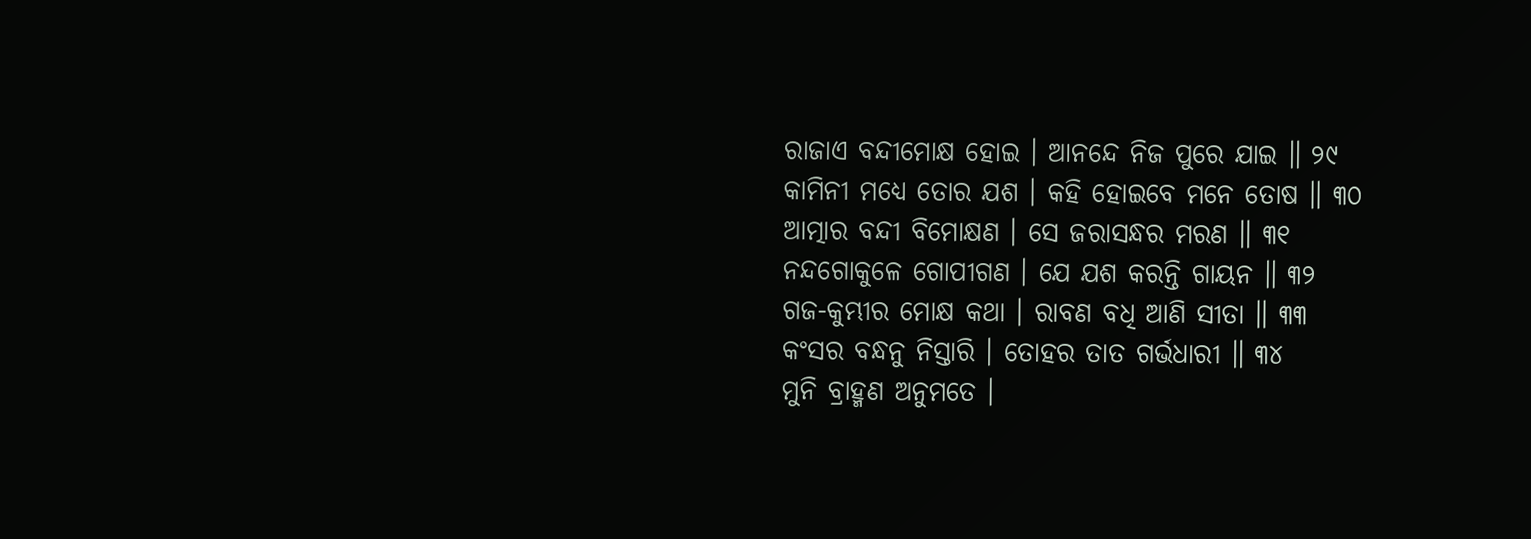ରାଜାଏ ବନ୍ଦୀମୋକ୍ଷ ହୋଇ । ଆନନ୍ଦେ ନିଜ ପୁରେ ଯାଇ ॥ ୨୯
କାମିନୀ ମଧ୍ୟେ ତୋର ଯଶ । କହି ହୋଇବେ ମନେ ତୋଷ ॥ ୩୦
ଆତ୍ମାର ବନ୍ଦୀ ବିମୋକ୍ଷଣ । ସେ ଜରାସନ୍ଧର ମରଣ ॥ ୩୧
ନନ୍ଦଗୋକୁଳେ ଗୋପୀଗଣ । ଯେ ଯଶ କରନ୍ତି ଗାୟନ ॥ ୩୨
ଗଜ-କୁମ୍ଭୀର ମୋକ୍ଷ କଥା । ରାବଣ ବଧି ଆଣି ସୀତା ॥ ୩୩
କଂସର ବନ୍ଧନୁ ନିସ୍ତାରି । ତୋହର ତାତ ଗର୍ଭଧାରୀ ॥ ୩୪
ମୁନି ବ୍ରାହ୍ମଣ ଅନୁମତେ ।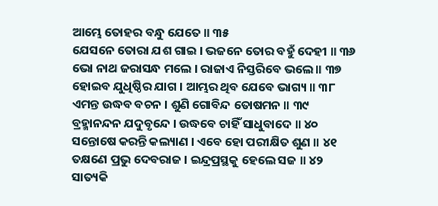ଆମ୍ଭେ ତୋହର ବନ୍ଧୁ ଯେତେ ॥ ୩୫
ଯେସନେ ତୋରା ଯଶ ଗାଇ । ଭଜନେ ତୋର ବହୁଁ ଦେହୀ ॥ ୩୬
ଭୋ ନାଥ ଜରାସନ୍ଧ ମଲେ । ରାଜାଏ ନିସ୍ତରିବେ ଭଲେ ॥ ୩୭
ହୋଇବ ଯୁଧିଷ୍ଠିର ଯାଗ । ଆମ୍ଭର ଥିବ ଯେବେ ଭାଗ୍ୟ ॥ ୩୮
ଏମନ୍ତ ଉଦ୍ଧବ ବଚନ । ଶୁଣି ଗୋବିନ୍ଦ ତୋଷମନ ॥ ୩୯
ବ୍ରହ୍ମାନନ୍ଦନ ଯଦୁବୃନ୍ଦେ । ଉଦ୍ଧବେ ଚାହିଁ ସାଧୁବାଦେ ॥ ୪୦
ସନ୍ତୋଷେ କରନ୍ତି କଲ୍ୟାଣ । ଏବେ ହୋ ପରୀକ୍ଷିତ ଶୁଣ ॥ ୪୧
ତକ୍ଷଣେ ପ୍ରଭୁ ଦେବରାଜ । ଇନ୍ଦ୍ରପ୍ରସ୍ଥକୁ ହେଲେ ସଜ ॥ ୪୨
ସାତ୍ୟକି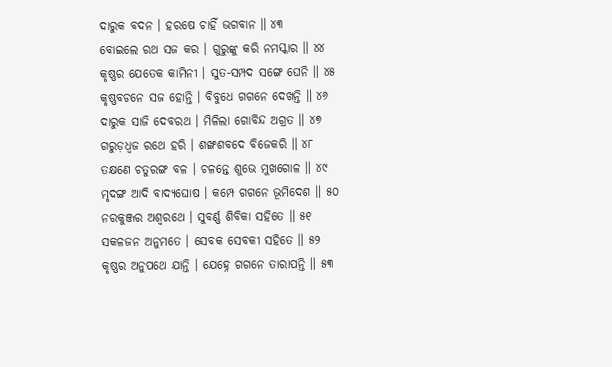ଦାରୁକ ବଦନ । ହରଷେ ଚାହିଁ ଭଗବାନ ॥ ୪୩
ବୋଇଲେ ରଥ ସଜ କର । ଗୁରୁଙ୍କୁ କରି ନମସ୍କାର ॥ ୪୪
କୃଷ୍ଣର ଯେତେକ କାମିନୀ । ସୁତ-ସମ୍ପଦ ସଙ୍ଗେ ଘେନି ॥ ୪୫
କୃଷ୍ଣବଚନେ ସଜ ହୋନ୍ତି । ବିବୁଧେ ଗଗନେ ଦେଖନ୍ତି ॥ ୪୬
ଦାରୁକ ସାଜି ଦେବରଥ । ମିଳିଲା ଗୋବିନ୍ଦ ଅଗ୍ରତ ॥ ୪୭
ଗରୁଡ଼ଧ୍ୱଜ ରଥେ ହରି । ଶଙ୍ଖଶବଦେ ବିଜେକରି ॥ ୪୮
ତକ୍ଷଣେ ଚତୁରଙ୍ଗ ବଳ । ଚଳନ୍ତେ ଶୁଭେ ମୁଖଗୋଳ ॥ ୪୯
ମୃଦଙ୍ଗ ଆଦି ବାଦ୍ୟଘୋଷ । କମ୍ପେ ଗଗନେ ଭୂମିଦେଶ ॥ ୫୦
ନରକୁଞ୍ଜର ଅଶ୍ୱରଥେ । ସୁବର୍ଣ୍ଣ ଶିବିକା ସହିତେ ॥ ୫୧
ସକଳଜନ ଅନୁମତେ । ସେବକ ସେବକୀ ସହିତେ ॥ ୫୨
କୃଷ୍ଣର ଅନୁପଥେ ଯାନ୍ତି । ଯେହ୍ନେ ଗଗନେ ତାରାପନ୍ତି ॥ ୫୩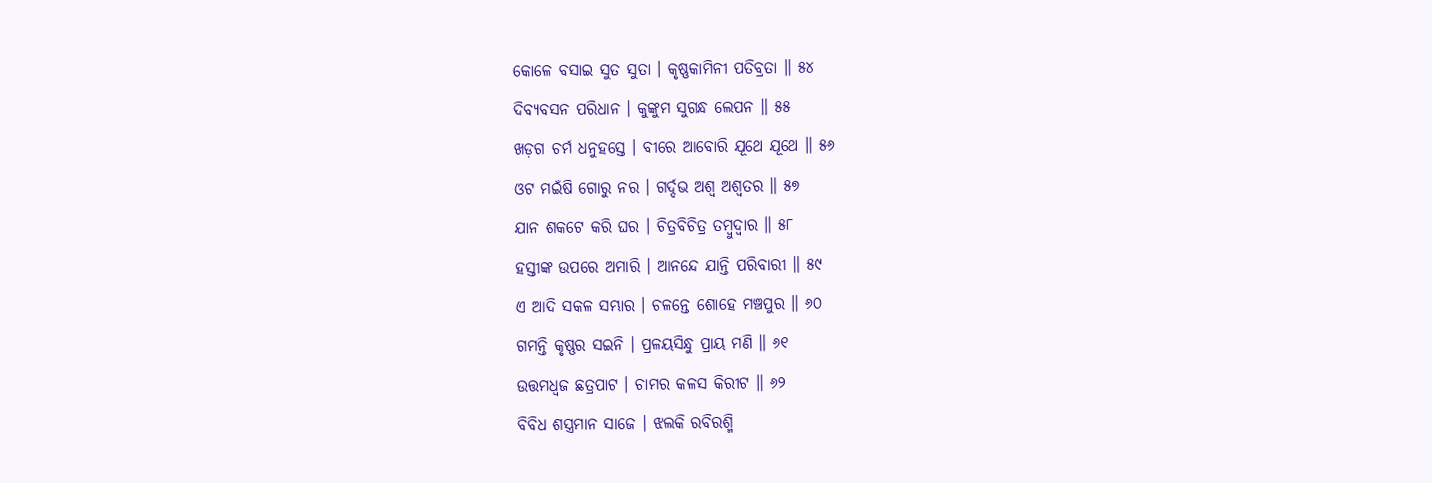କୋଳେ ବସାଇ ସୁତ ସୁତା । କୃଷ୍ଣକାମିନୀ ପତିବ୍ରତା ॥ ୫୪
ଦିବ୍ୟବସନ ପରିଧାନ । କୁଙ୍କୁମ ସୁଗନ୍ଧ ଲେପନ ॥ ୫୫
ଖଡ଼ଗ ଚର୍ମ ଧନୁହସ୍ତେ । ବୀରେ ଆବୋରି ଯୂଥେ ଯୂଥେ ॥ ୫୬
ଓଟ ମଇଁଷି ଗୋରୁ ନର । ଗର୍ଦ୍ଦଭ ଅଶ୍ୱ ଅଶ୍ୱତର ॥ ୫୭
ଯାନ ଶକଟେ କରି ଘର । ଚିତ୍ରବିଚିତ୍ର ତମ୍ବୁଦ୍ୱାର ॥ ୫୮
ହସ୍ତୀଙ୍କ ଉପରେ ଅମାରି । ଆନନ୍ଦେ ଯାନ୍ତି ପରିବାରୀ ॥ ୫୯
ଏ ଆଦି ସକଳ ସମ୍ଭାର । ଚଳନ୍ତେ ଶୋହେ ମଞ୍ଚପୁର ॥ ୬୦
ଗମନ୍ତି କୃଷ୍ଣର ସଇନି । ପ୍ରଳୟସିନ୍ଧୁ ପ୍ରାୟ ମଣି ॥ ୬୧
ଉତ୍ତମଧ୍ୱଜ ଛତ୍ରପାଟ । ଚାମର କଳସ କିରୀଟ ॥ ୬୨
ବିବିଧ ଶସ୍ତ୍ରମାନ ସାଜେ । ଝଲକି ରବିରଶ୍ମି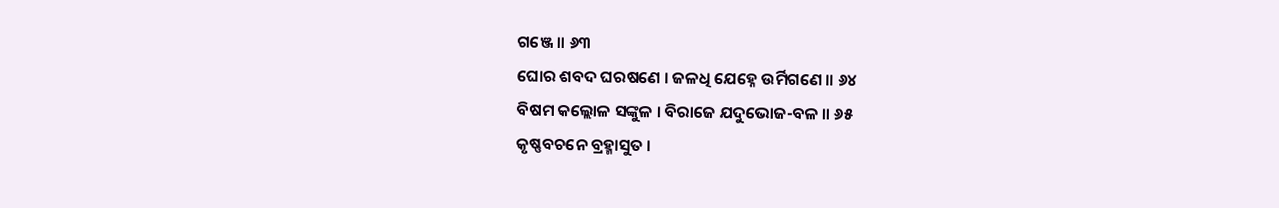ଗଞ୍ଜେ ॥ ୬୩
ଘୋର ଶବଦ ଘରଷଣେ । ଜଳଧି ଯେହ୍ନେ ଉର୍ମିଗଣେ ॥ ୬୪
ବିଷମ କଲ୍ଲୋଳ ସଙ୍କୁଳ । ବିରାଜେ ଯଦୁଭୋଜ-ବଳ ॥ ୬୫
କୃଷ୍ଣବଚନେ ବ୍ରହ୍ମାସୁତ ।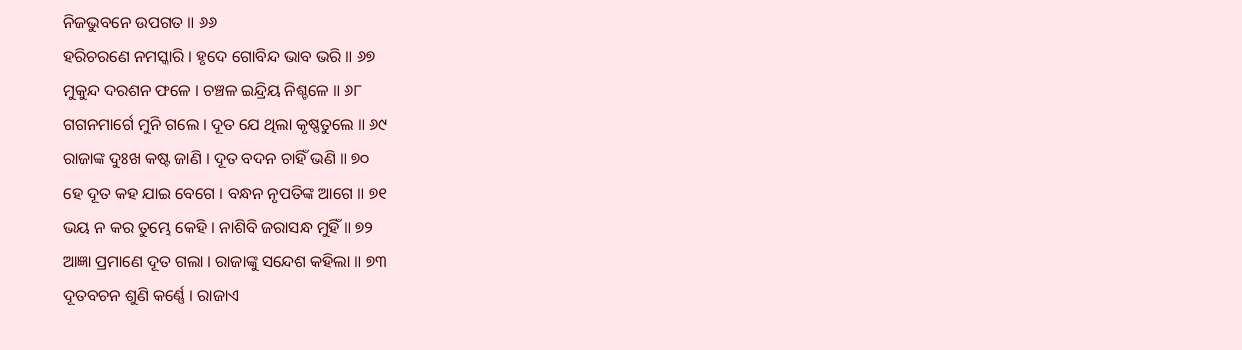ନିଜଭୁବନେ ଉପଗତ ॥ ୬୬
ହରିଚରଣେ ନମସ୍କାରି । ହୃଦେ ଗୋବିନ୍ଦ ଭାବ ଭରି ॥ ୬୭
ମୁକୁନ୍ଦ ଦରଶନ ଫଳେ । ଚଞ୍ଚଳ ଇନ୍ଦ୍ରିୟ ନିଶ୍ଚଳେ ॥ ୬୮
ଗଗନମାର୍ଗେ ମୁନି ଗଲେ । ଦୂତ ଯେ ଥିଲା କୃଷ୍ଣତୁଲେ ॥ ୬୯
ରାଜାଙ୍କ ଦୁଃଖ କଷ୍ଟ ଜାଣି । ଦୂତ ବଦନ ଚାହିଁ ଭଣି ॥ ୭୦
ହେ ଦୂତ କହ ଯାଇ ବେଗେ । ବନ୍ଧନ ନୃପତିଙ୍କ ଆଗେ ॥ ୭୧
ଭୟ ନ କର ତୁମ୍ଭେ କେହି । ନାଶିବି ଜରାସନ୍ଧ ମୁହିଁ ॥ ୭୨
ଆଜ୍ଞା ପ୍ରମାଣେ ଦୂତ ଗଲା । ରାଜାଙ୍କୁ ସନ୍ଦେଶ କହିଲା ॥ ୭୩
ଦୂତବଚନ ଶୁଣି କର୍ଣ୍ଣେ । ରାଜାଏ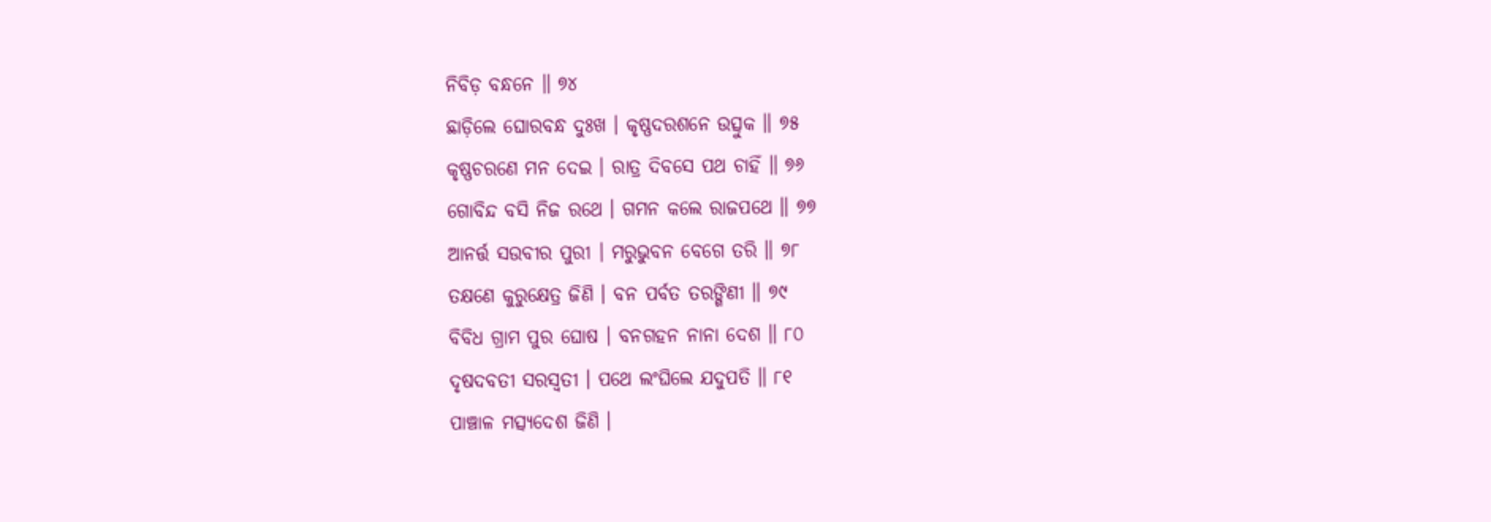ନିବିଡ଼ ବନ୍ଧନେ ॥ ୭୪
ଛାଡ଼ିଲେ ଘୋରବନ୍ଧ ଦୁଃଖ । କୃଷ୍ଣଦରଶନେ ଉତ୍ସୁକ ॥ ୭୫
କୃଷ୍ଣଚରଣେ ମନ ଦେଇ । ରାତ୍ର ଦିବସେ ପଥ ଚାହିଁ ॥ ୭୬
ଗୋବିନ୍ଦ ବସି ନିଜ ରଥେ । ଗମନ କଲେ ରାଜପଥେ ॥ ୭୭
ଆନର୍ତ୍ତ ସଉବୀର ପୁରୀ । ମରୁଭୁବନ ବେଗେ ତରି ॥ ୭୮
ତକ୍ଷଣେ କୁରୁକ୍ଷେତ୍ର ଜିଣି । ବନ ପର୍ବତ ତରଙ୍ଗିଣୀ ॥ ୭୯
ବିବିଧ ଗ୍ରାମ ପୁର ଘୋଷ । ବନଗହନ ନାନା ଦେଶ ॥ ୮୦
ଦୃଷଦବତୀ ସରସ୍ୱତୀ । ପଥେ ଲଂଘିଲେ ଯଦୁପତି ॥ ୮୧
ପାଞ୍ଚାଳ ମତ୍ସ୍ୟଦେଶ ଜିଣି ।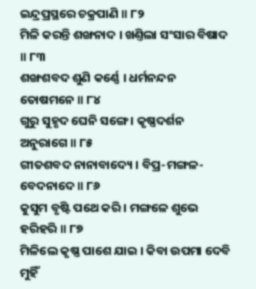ଇନ୍ଦ୍ରପ୍ରସ୍ଥରେ ଚକ୍ରପାଣି ॥ ୮୨
ମିଳି କରନ୍ତି ଶଙ୍ଖନାଦ । ଖଣ୍ତିଲା ସଂସାର ବିଷାଦ ॥ ୮୩
ଶଙ୍ଖଶବଦ ଶୁଣି କର୍ଣ୍ଣେ । ଧର୍ମନନ୍ଦନ ତୋଷମନେ ॥ ୮୪
ଗୁରୁ ସୁହୃଦ ଘେନି ସଙ୍ଗେ । କୃଷ୍ଣଦର୍ଶନ ଅନୁରାଗେ ॥ ୮୫
ଗୀତଶବଦ ନାନାବାଦ୍ୟେ । ବିପ୍ର-ମଙ୍ଗଳ-ବେଦନାଦେ ॥ ୮୬
କୁସୁମ ବୃଷ୍ଟି ପଥେ କରି । ମଙ୍ଗଳେ ଶୁଭେ ହରିହରି ॥ ୮୭
ମିଳିଲେ କୃଷ୍ଣ ପାଶେ ଯାଇ । କିବା ଉପମା ଦେବି ମୁହିଁ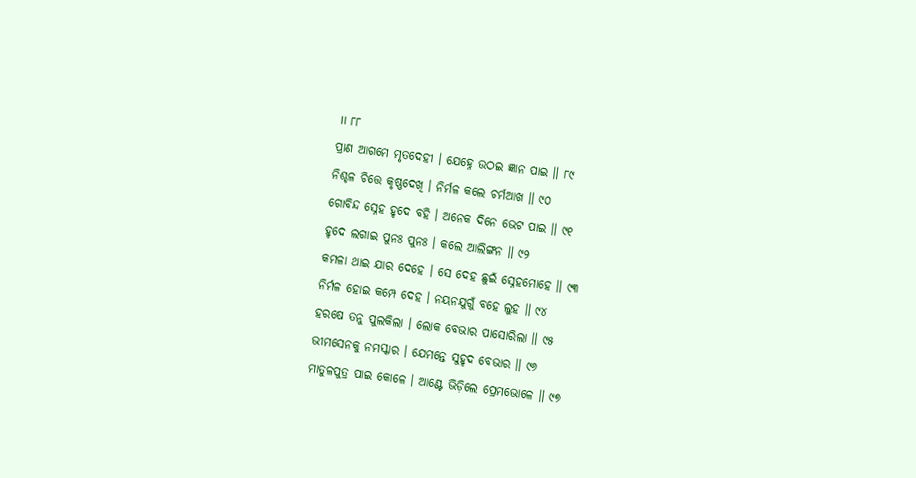॥ ୮୮
ପ୍ରାଣ ଆଗମେ ମୃତଦେହୀ । ଯେହ୍ନେ ଉଠଇ ଜ୍ଞାନ ପାଇ ॥ ୮୯
ନିଶ୍ଚଳ ଚିତ୍ତେ କୃଷ୍ଣଦେଖି । ନିର୍ମଳ କଲେ ଚର୍ମଆଖ ॥ ୯୦
ଗୋବିନ୍ଦ ସ୍ନେହ ହୃଦେ ବହି । ଅନେକ ଦିନେ ଭେଟ ପାଇ ॥ ୯୧
ହୃଦେ ଲଗାଇ ପୁନଃ ପୁନଃ । କଲେ ଆଲିଙ୍ଗନ ॥ ୯୨
କମଳା ଥାଇ ଯାର ଦେହେ । ସେ ଦେହ ଛୁଇଁ ସ୍ନେହମୋହେ ॥ ୯୩
ନିର୍ମଳ ହୋଇ କମ୍ପେ ଦେହ । ନୟନଯୁଗୁଁ ବହେ ଲୁହ ॥ ୯୪
ହରଷେ ତନୁ ପୁଲକିଲା । ଲୋକ ବେଭାର ପାସୋରିଲା ॥ ୯୫
ଭୀମସେନକୁ ନମସ୍କାର । ଯେମନ୍ତେ ସୁହୃଦ ବେଭାର ॥ ୯୬
ମାତୁଳପୁତ୍ର ପାଇ କୋଳେ । ଆଣ୍ଟେ ଭିଡ଼ିଲେ ପ୍ରେମଭୋଳେ ॥ ୯୭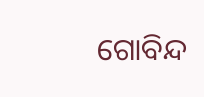ଗୋବିନ୍ଦ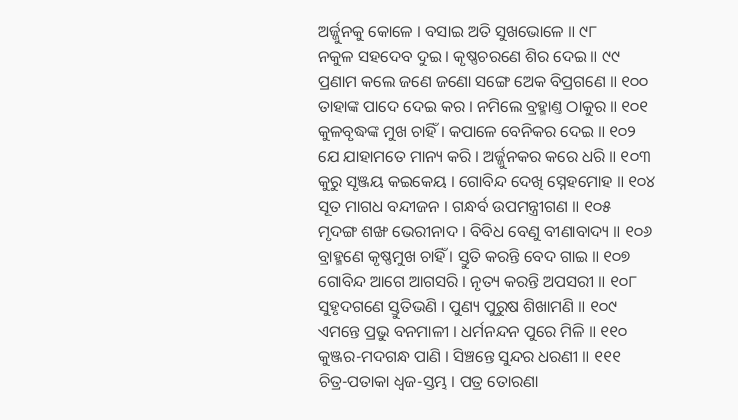ଅର୍ଜ୍ଜୁନକୁ କୋଳେ । ବସାଇ ଅତି ସୁଖଭୋଳେ ॥ ୯୮
ନକୁଳ ସହଦେବ ଦୁଇ । କୃଷ୍ଣଚରଣେ ଶିର ଦେଇ ॥ ୯୯
ପ୍ରଣାମ କଲେ ଜଣେ ଜଣୋ ସଙ୍ଗେ ଅେକ ବିପ୍ରଗଣେ ॥ ୧୦୦
ତାହାଙ୍କ ପାଦେ ଦେଇ କର । ନମିଲେ ବ୍ରହ୍ମାଣ୍ତ ଠାକୁର ॥ ୧୦୧
କୁଳବୃଦ୍ଧଙ୍କ ମୁଖ ଚାହିଁ । କପାଳେ ବେନିକର ଦେଇ ॥ ୧୦୨
ଯେ ଯାହାମତେ ମାନ୍ୟ କରି । ଅର୍ଜ୍ଜୁନକର କରେ ଧରି ॥ ୧୦୩
କୁରୁ ସୃଞ୍ଜୟ କଇକେୟ । ଗୋବିନ୍ଦ ଦେଖି ସ୍ନେହମୋହ ॥ ୧୦୪
ସୂତ ମାଗଧ ବନ୍ଦୀଜନ । ଗନ୍ଧର୍ବ ଉପମନ୍ତ୍ରୀଗଣ ॥ ୧୦୫
ମୃଦଙ୍ଗ ଶଙ୍ଖ ଭେରୀନାଦ । ବିବିଧ ବେଣୁ ବୀଣାବାଦ୍ୟ ॥ ୧୦୬
ବ୍ରାହ୍ମଣେ କୃଷ୍ଣମୁଖ ଚାହିଁ । ସ୍ତୁତି କରନ୍ତି ବେଦ ଗାଇ ॥ ୧୦୭
ଗୋବିନ୍ଦ ଆଗେ ଆଗସରି । ନୃତ୍ୟ କରନ୍ତି ଅପସରୀ ॥ ୧୦୮
ସୁହୃଦଗଣେ ସ୍ତୁତିଭଣି । ପୁଣ୍ୟ ପୁରୁଷ ଶିଖାମଣି ॥ ୧୦୯
ଏମନ୍ତେ ପ୍ରଭୁ ବନମାଳୀ । ଧର୍ମନନ୍ଦନ ପୁରେ ମିଳି ॥ ୧୧୦
କୁଞ୍ଜର-ମଦଗନ୍ଧ ପାଣି । ସିଞ୍ଚନ୍ତେ ସୁନ୍ଦର ଧରଣୀ ॥ ୧୧୧
ଚିତ୍ର-ପତାକା ଧ୍ୱଜ-ସ୍ତମ୍ଭ । ପତ୍ର ତୋରଣା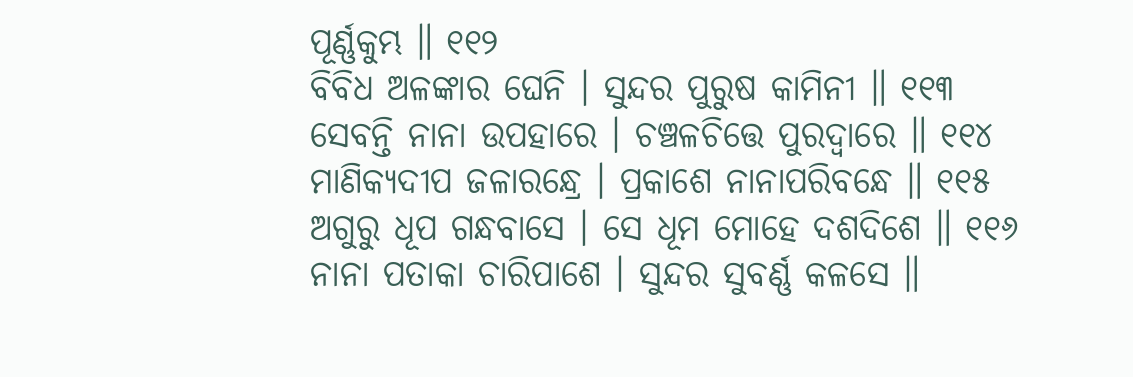ପୂର୍ଣ୍ଣକୁମ୍ଭ ॥ ୧୧୨
ବିବିଧ ଅଳଙ୍କାର ଘେନି । ସୁନ୍ଦର ପୁରୁଷ କାମିନୀ ॥ ୧୧୩
ସେବନ୍ତି ନାନା ଉପହାରେ । ଚଞ୍ଚଳଚିତ୍ତେ ପୁରଦ୍ୱାରେ ॥ ୧୧୪
ମାଣିକ୍ୟଦୀପ ଜଳାରନ୍ଧ୍ରେ । ପ୍ରକାଶେ ନାନାପରିବନ୍ଧେ ॥ ୧୧୫
ଅଗୁରୁ ଧୂପ ଗନ୍ଧବାସେ । ସେ ଧୂମ ମୋହେ ଦଶଦିଶେ ॥ ୧୧୬
ନାନା ପତାକା ଚାରିପାଶେ । ସୁନ୍ଦର ସୁବର୍ଣ୍ଣ କଳସେ ॥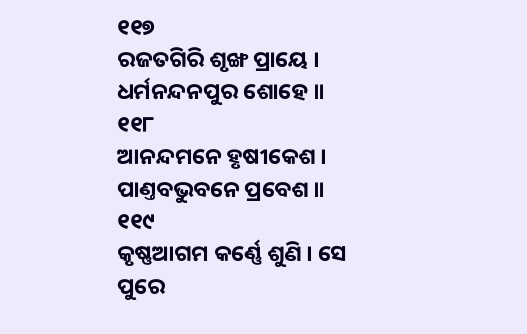୧୧୭
ରଜତଗିରି ଶୃଙ୍ଖ ପ୍ରାୟେ । ଧର୍ମନନ୍ଦନପୁର ଶୋହେ ॥ ୧୧୮
ଆନନ୍ଦମନେ ହୃଷୀକେଶ । ପାଣ୍ତବଭୁବନେ ପ୍ରବେଶ ॥ ୧୧୯
କୃଷ୍ଣଆଗମ କର୍ଣ୍ଣେ ଶୁଣି । ସେ ପୁରେ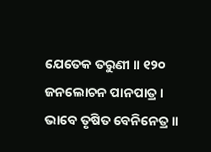ଯେତେକ ତରୁଣୀ ॥ ୧୨୦
ଜନଲୋଚନ ପାନପାତ୍ର । ଭାବେ ତୃଷିତ ବେନିନେତ୍ର ॥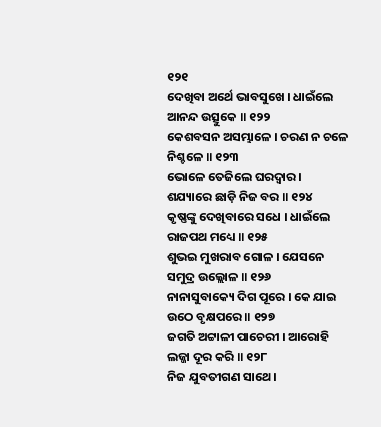୧୨୧
ଦେଖିବା ଅର୍ଥେ ଭାବସୁଖେ । ଧାଇଁଲେ ଆନନ୍ଦ ଉତ୍ସୁକେ ॥ ୧୨୨
କେଶବସନ ଅସମ୍ଭାଳେ । ଚରଣ ନ ଚଳେ ନିଶ୍ଚଳେ ॥ ୧୨୩
ଭୋଳେ ତେଜିଲେ ଘରଦ୍ୱାର । ଶଯ୍ୟାରେ ଛାଡ଼ି ନିଜ ବର ॥ ୧୨୪
କୃଷ୍ଣଙ୍କୁ ଦେଖିବାରେ ସଧେ । ଧାଇଁଲେ ରାଜପଥ ମଧ୍ୟେ ॥ ୧୨୫
ଶୁଭଇ ମୁଖରାବ ଗୋଳ । ଯେସନେ ସମୁଦ୍ର ଉଲ୍ଲୋଳ ॥ ୧୨୬
ନାନାସୁବାକ୍ୟେ ଦିଗ ପୂରେ । କେ ଯାଇ ଉଠେ ବୃକ୍ଷପରେ ॥ ୧୨୭
ଜଗତି ଅଟ୍ଟାଳୀ ପାଚେରୀ । ଆରୋହି ଲଜ୍ଜା ଦୂର କରି ॥ ୧୨୮
ନିଜ ଯୁବତୀଗଣ ସାଥେ ।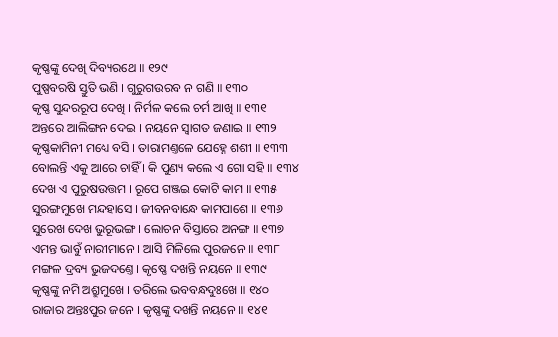କୃଷ୍ଣଙ୍କୁ ଦେଖି ଦିବ୍ୟରଥେ ॥ ୧୨୯
ପୁଷ୍ପବରଷି ସ୍ତୁତି ଭଣି । ଗୁରୁଗଉରବ ନ ଗଣି ॥ ୧୩୦
କୃଷ୍ଣ ସୁନ୍ଦରରୂପ ଦେଖି । ନିର୍ମଳ କଲେ ଚର୍ମ ଆଖି ॥ ୧୩୧
ଅନ୍ତରେ ଆଲିଙ୍ଗନ ଦେଇ । ନୟନେ ସ୍ୱାଗତ ଜଣାଇ ॥ ୧୩୨
କୃଷ୍ଣକାମିନୀ ମଧ୍ୟେ ବସି । ତାରାମଣ୍ତଳେ ଯେହ୍ନେ ଶଶୀ ॥ ୧୩୩
ବୋଲନ୍ତି ଏକୁ ଆରେ ଚାହିଁ । କି ପୁଣ୍ୟ କଲେ ଏ ଗୋ ସହି ॥ ୧୩୪
ଦେଖ ଏ ପୁରୁଷଉତ୍ତମ । ରୂପେ ଗଞ୍ଜଇ କୋଟି କାମ ॥ ୧୩୫
ସୁରଙ୍ଗମୁଖେ ମନ୍ଦହାସେ । ଜୀବନବାନ୍ଧେ କାମପାଶେ ॥ ୧୩୬
ସୁରେଖ ଦେଖ ଭୁରୂଭଙ୍ଗ । ଲୋଚନ ବିସ୍ତାରେ ଅନଙ୍ଗ ॥ ୧୩୭
ଏମନ୍ତ ଭାବୁଁ ନାରୀମାନେ । ଆସି ମିଳିଲେ ପୁରଜନେ ॥ ୧୩୮
ମଙ୍ଗଳ ଦ୍ରବ୍ୟ ଭୁଜଦଣ୍ତେ । କୃଷ୍ଣେ ଦଖନ୍ତି ନୟନେ ॥ ୧୩୯
କୃଷ୍ଣଙ୍କୁ ନମି ଅଶ୍ରୁମୁଖେ । ତରିଲେ ଭବବନ୍ଧଦୁଃଖେ ॥ ୧୪୦
ରାଜାର ଅନ୍ତଃପୁର ଜନେ । କୃଷ୍ଣଙ୍କୁ ଦଖନ୍ତି ନୟନେ ॥ ୧୪୧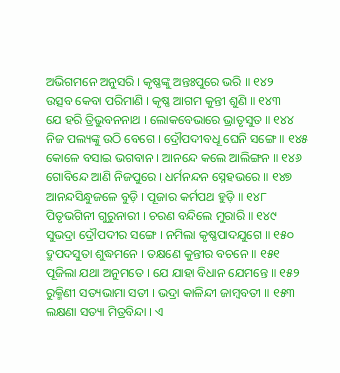ଅଭିଗମନେ ଅନୁସରି । କୃଷ୍ଣଙ୍କୁ ଅନ୍ତଃପୁରେ ଭରି ॥ ୧୪୨
ଉତ୍ସବ କେବା ପରିମାଣି । କୃଷ୍ଣ ଆଗମ କୁନ୍ତୀ ଶୁଣି ॥ ୧୪୩
ଯେ ହରି ତ୍ରିଭୁବନନାଥ । ଲୋକବେଭାରେ ଭ୍ରାତୃସୁତ ॥ ୧୪୪
ନିଜ ପଲ୍ୟଙ୍କୁ ଉଠି ବେଗେ । ଦ୍ରୌପଦୀବଧୂ ଘେନି ସଙ୍ଗେ ॥ ୧୪୫
କୋଳେ ବସାଇ ଭଗବାନ । ଆନନ୍ଦେ କଲେ ଆଲିଙ୍ଗନ ॥ ୧୪୬
ଗୋବିନ୍ଦେ ଆଣି ନିଜପୁରେ । ଧର୍ମନନ୍ଦନ ସ୍ନେହଭରେ ॥ ୧୪୭
ଆନନ୍ଦସିନ୍ଧୁଜଳେ ବୁଡ଼ି । ପୂଜାର କର୍ମପଥ ହୁଡ଼ି ॥ ୧୪୮
ପିତୃଭଗିନୀ ଗୁରୁନାରୀ । ଚରଣ ବନ୍ଦିଲେ ମୁରାରି ॥ ୧୪୯
ସୁଭଦ୍ରା ଦ୍ରୌପଦୀର ସଙ୍ଗେ । ନମିଲା କୃଷ୍ଣପାଦଯୁଗେ ॥ ୧୫୦
ଦ୍ରୁପଦସୁତା ଶୁଦ୍ଧମନେ । ତକ୍ଷଣେ କୁନ୍ତୀର ବଚନେ ॥ ୧୫୧
ପୂଜିଲା ଯଥା ଅନୁମତେ । ଯେ ଯାହା ବିଧାନ ଯେମନ୍ତେ ॥ ୧୫୨
ରୁକ୍ମିଣୀ ସତ୍ୟଭାମା ସତୀ । ଭଦ୍ରା କାଳିନ୍ଦୀ ଜାମ୍ବବତୀ ॥ ୧୫୩
ଲକ୍ଷଣା ସତ୍ୟା ମିତ୍ରବିନ୍ଦା । ଏ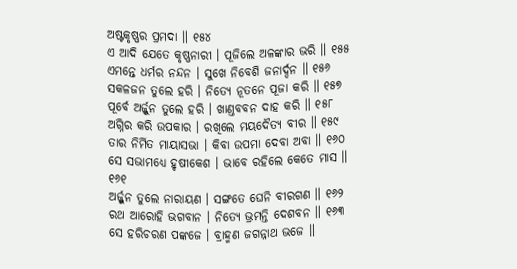ଅଷ୍ଟକୃଷ୍ଣର ପ୍ରମଦା ॥ ୧୫୪
ଏ ଆଦି ଯେତେ କୃଷ୍ଣନାରୀ । ପୂଜିଲେ ଅଳଙ୍କାର ଭରି ॥ ୧୫୫
ଏମନ୍ତେ ଧର୍ମର ନନ୍ଦନ । ସୁଖେ ନିବେଶି ଜନାର୍ଦ୍ଦନ ॥ ୧୫୬
ସକଳଜନ ତୁଲେ ହରି । ନିତ୍ୟେ ନୂତନେ ପୂଜା କରି ॥ ୧୫୭
ପୂର୍ବେ ଅର୍ଜ୍ଜୁନ ତୁଲେ ହରି । ଖାଣ୍ତବବନ ଦାହ କରି ॥ ୧୫୮
ଅଗ୍ନିର କରି ଉପକାର । ରଖିଲେ ମୟଦୈତ୍ୟ ବୀର ॥ ୧୫୯
ତାର ନିର୍ମିତ ମାୟାସଭା । କିବା ଉପମା ଦେବା ଅବା ॥ ୧୬୦
ସେ ସଭାମଧ୍ୟେ ହୃଷୀକେଶ । ଭାବେ ରହିଲେ କେତେ ମାସ ॥ ୧୬୧
ଅର୍ଜ୍ଜୁନ ତୁଲେ ନାରାୟଣ । ସଙ୍ଗତେ ଘେନି ବୀରଗଣ ॥ ୧୬୨
ରଥ ଆରୋହି ଭଗବାନ । ନିତ୍ୟେ ଭ୍ରମନ୍ତି ଦେଶବନ ॥ ୧୬୩
ସେ ହରିଚରଣ ପଙ୍କଜେ । ବ୍ରାହ୍ମଣ ଜଗନ୍ନାଥ ଭଜେ ॥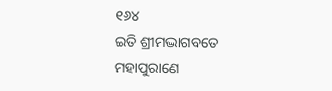୧୬୪
ଇତି ଶ୍ରୀମଦ୍ଭାଗବତେ ମହାପୁରାଣେ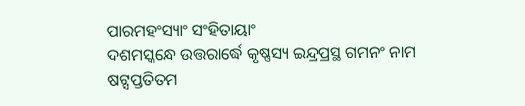ପାରମହଂସ୍ୟାଂ ସଂହିତାୟାଂ
ଦଶମସ୍କନ୍ଧେ ଉତ୍ତରାର୍ଦ୍ଧେ କୃଷ୍ଣସ୍ୟ ଇନ୍ଦ୍ରପ୍ରସ୍ଥ ଗମନଂ ନାମ
ଷଟ୍ସପ୍ତତିତମ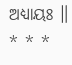ଅଧ୍ୟାୟଃ ॥
* * *